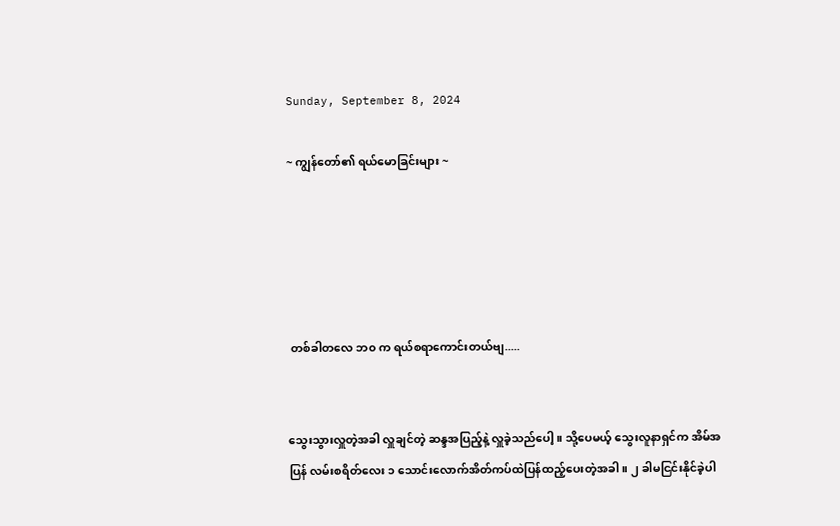Sunday, September 8, 2024

~ ကျွန်တော်၏ ရယ်မောခြင်းများ ~





 တစ်ခါတလေ ဘ၀ က ရယ်စရာကောင်းတယ်ဗျ.....


သွေးသွားလှူတဲ့အခါ လှူချင်တဲ့ ဆန္ဒအပြည့်နဲ့ လှူခဲ့သည်ပေါ့။ သို့ပေမယ့် သွေးလူနာရှင်က အိမ်အပြန် လမ်းစရိတ်လေး ၁ သောင်းလောက်အိတ်ကပ်ထဲပြန်ထည့်ပေးတဲ့အခါ။ ၂ ခါမငြင်းနိုင်ခဲ့ပါ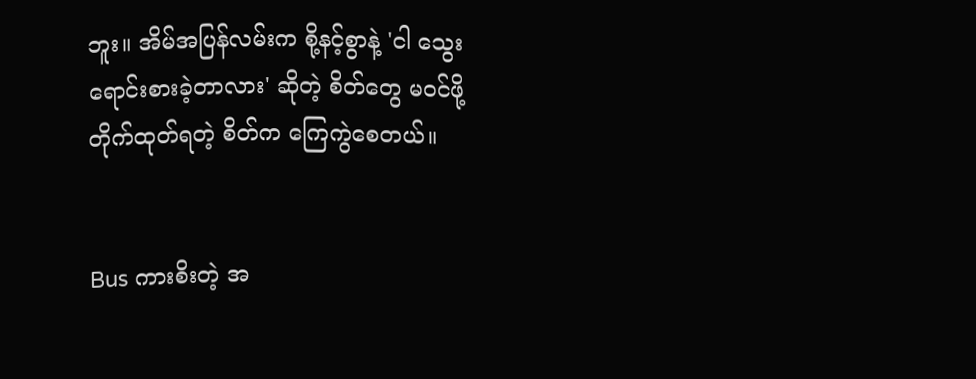ဘူး။ အိမ်အပြန်လမ်းက စို့နင့်စွာနဲ့ 'ငါ သွေးရောင်းစားခဲ့တာလား' ဆိုတဲ့ စိတ်တွေ မဝင်ဖို့ တိုက်ထုတ်ရတဲ့ စိတ်က ကြေကွဲစေတယ်။


Bus ကားစိးတဲ့ အ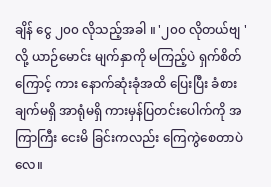ချိန် ငွေ ၂၀၀ လိုသည့်အခါ ။ '၂၀၀ လိုတယ်ဗျ ' လို့ ယာဉ်မောင်း မျက်နှာကို မကြည့်ပဲ ရှက်စိတ်ကြောင့် ကား နောက်ဆုံးခုံအထိ ပြေးပြီး ခံစားချက်မရှိ အာရုံမရှိ ကားမှန်ပြတင်းပေါက်ကို အကြာကြီး ငေးမိ ခြင်းကလည်း ကြေကွဲစေတာပဲလေ။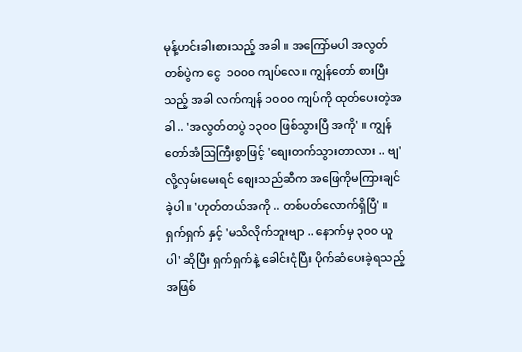မုန့်ဟင်းခါးစားသည့် အခါ ။ အကြော်မပါ အလွတ်တစ်ပွဲက ငွေ  ၁၀၀၀ ကျပ်လေ။ ကျွန်တော် စားပြီးသည့် အခါ လက်ကျန် ၁၀၀၀ ကျပ်ကို ထုတ်ပေးတဲ့အခါ .. 'အလွတ်တပွဲ ၁၃၀၀ ဖြစ်သွားပြီ အကို' ။ ကျွန်တော်အံဩကြီးစွာဖြင့် 'စျေးတက်သွားတာလား .. ဗျ' လို့လှမ်းမေးရင် စျေးသည်ဆီက အဖြေကိုမကြားချင်ခဲ့ပါ။ 'ဟုတ်တယ်အကို .. တစ်ပတ်လောက်ရှိပြီ' ။ ရှက်ရှက် နှင့် 'မသိလိုက်ဘူးဗျာ .. နောက်မှ ၃၀၀ ယူပါ' ဆိုပြီး ရှက်ရှက်နဲ့ ခေါင်းငုံပြီး ပိုက်ဆံပေးခဲ့ရသည့် အဖြစ်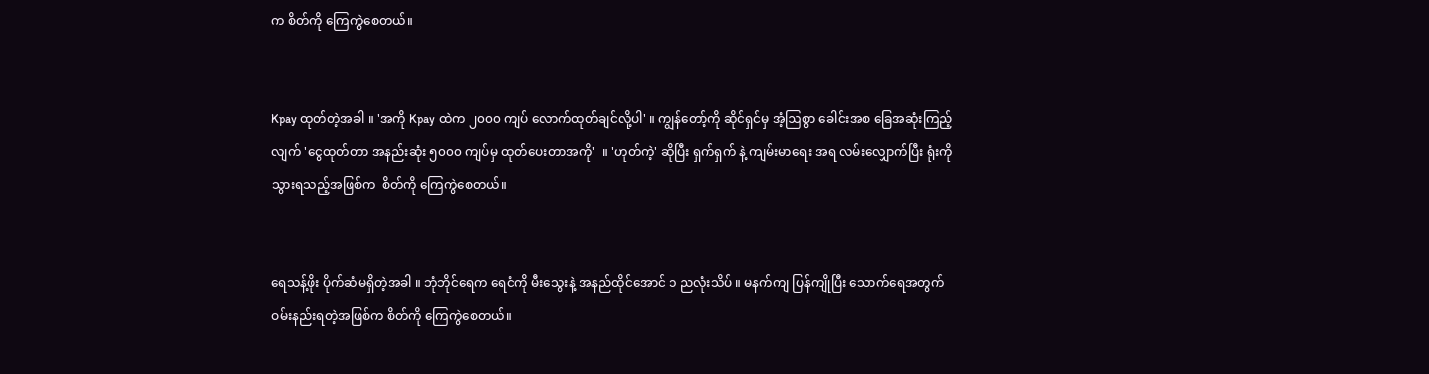က စိတ်ကို ကြေကွဲစေတယ်။


Kpay ထုတ်တဲ့အခါ ။ 'အကို Kpay ထဲက ၂၀၀၀ ကျပ် လောက်ထုတ်ချင်လို့ပါ' ။ ကျွန်တော့်ကို ဆိုင်ရှင်မှ အံ့ဩစွာ ခေါင်းအစ ခြေအဆုံးကြည့်လျက် 'ငွေထုတ်တာ အနည်းဆုံး ၅၀၀၀ ကျပ်မှ ထုတ်ပေးတာအကို'  ။ 'ဟုတ်ကဲ့' ဆိုပြီး ရှက်ရှက် နဲ့ ကျမ်းမာရေး အရ လမ်းလျှောက်ပြီး ရုံးကို သွားရသည့်အဖြစ်က  စိတ်ကို ကြေကွဲစေတယ်။


ရေသန့်ဖိုး ပိုက်ဆံမရှိတဲ့အခါ ။ ဘုံဘိုင်ရေက ရေငံကို မီးသွေးနဲ့ အနည်ထိုင်အောင် ၁ ညလုံးသိပ် ။ မနက်ကျ ပြန်ကျိုပြီး သောက်ရေအတွက် ဝမ်းနည်းရတဲ့အဖြစ်က စိတ်ကို ကြေကွဲစေတယ်။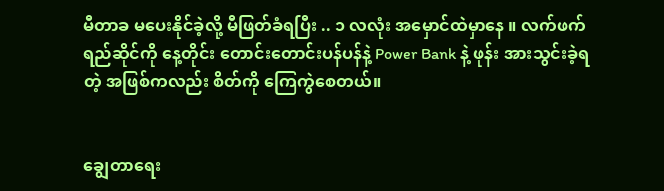မီတာခ မပေးနိုင်ခဲ့လို့ မီဖြတ်ခံရပြီး .. ၁ လလုံး အမှောင်ထဲမှာနေ ။ လက်ဖက်ရည်ဆိုင်ကို နေ့တိုင်း တောင်းတောင်းပန်ပန်နဲ့ Power Bank နဲ့ ဖုန်း အားသွင်းခဲ့ရတဲ့ အဖြစ်ကလည်း စိတ်ကို ကြေကွဲစေတယ်။


ချွေတာရေး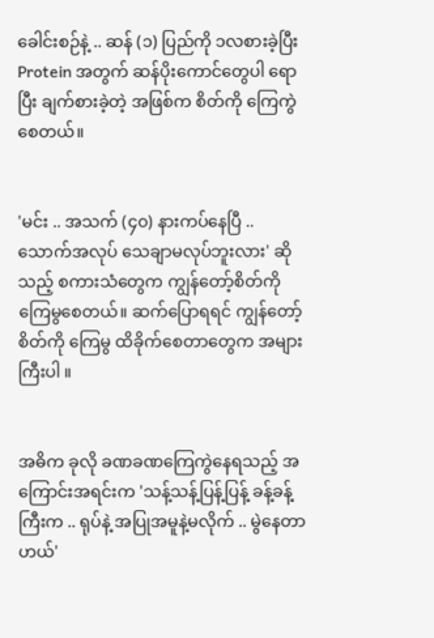ခေါင်းစဉ်နဲ့ .. ဆန် (၁) ပြည်ကို ၁လစားခဲ့ပြီး Protein အတွက် ဆန်ပိုးကောင်တွေပါ ရောပြီး ချက်စားခဲ့တဲ့ အဖြစ်က စိတ်ကို ကြေကွဲစေတယ်။


'မင်း .. အသက် (၄၀) နားကပ်နေပြီ .. သောက်အလုပ် သေချာမလုပ်ဘူးလား' ဆိုသည့် စကားသံတွေက ကျွန်တော့်စိတ်ကို ကြေမွစေတယ်။ ဆက်ပြောရရင် ကျွန်တော့်စိတ်ကို ကြေမွ ထိခိုက်စေတာတွေက အများကြီးပါ ။


အဓိက ခုလို ခဏခဏကြေကွဲနေရသည့် အကြောင်းအရင်းက 'သန့်သန့်ပြန့်ပြန့် ခန့်ခန့်ကြီးက .. ရုပ်နဲ့ အပြုအမူနဲ့မလိုက် .. မွဲနေတာ ဟယ်'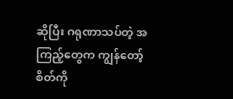ဆိုပြီး ဂရုဏာသပ်တဲ့ အကြည့်တွေက ကျွန်တော့်စိတ်ကို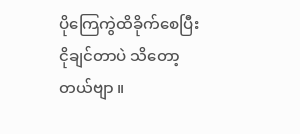ပိုကြေကွဲထိခိုက်စေပြီး ငိုချင်တာပဲ သိတော့တယ်ဗျာ ။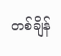တစ်ချိန်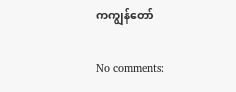ကကျွန်တော်

No comments: